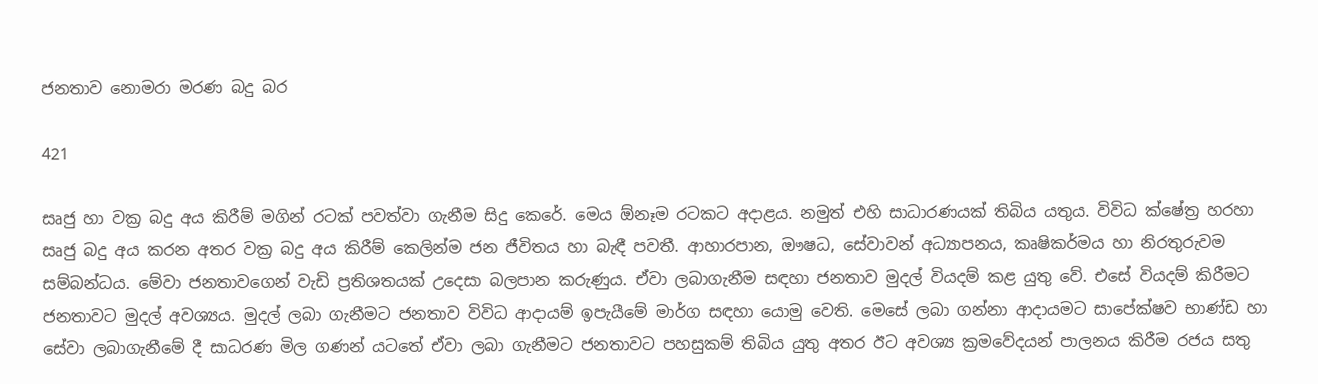ජනතාව නොමරා මරණ බදු බර

421

සෘජු හා වක්‍ර බදු අය කිරීම් මගින් රටක් පවත්වා ගැනීම සිදු කෙරේ. මෙය ඕනෑම රටකට අදාළය. නමුත් එහි සාධාරණයක් තිබිය යතුය. විවිධ ක්ෂේත්‍ර හරහා සෘජු බදු අය කරන අතර වක්‍ර බදු අය කිරීම් කෙලින්ම ජන ජීවිතය හා බැඳී පවතී. ආහාරපාන, ඖෂධ, සේවාවන් අධ්‍යාපනය, කෘෂිකර්මය හා නිරතුරුවම සම්බන්ධය. මේවා ජනතාවගෙන් වැඩි ප්‍රතිශතයක් උදෙසා බලපාන කරුණුය. ඒවා ලබාගැනීම සඳහා ජනතාව මුදල් වියදම් කළ යුතු වේ. එසේ වියදම් කිරීමට ජනතාවට මුදල් අවශ්‍යය. මුදල් ලබා ගැනීමට ජනතාව විවිධ ආදායම් ඉපැයීමේ මාර්ග සඳහා යොමු වෙති. මෙසේ ලබා ගන්නා ආදායමට සාපේක්ෂව භාණ්ඩ හා සේවා ලබාගැනීමේ දී සාධරණ මිල ගණන් යටතේ ඒවා ලබා ගැනීමට ජනතාවට පහසුකම් තිබිය යුතු අතර ඊට අවශ්‍ය ක්‍රමවේදයන් පාලනය කිරීම රජය සතු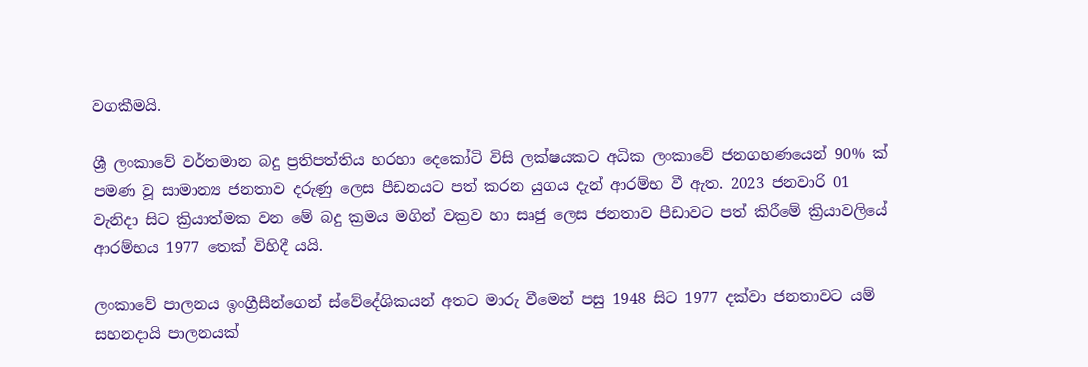වගකීමයි.

ශ්‍රී ලංකාවේ වර්තමාන බදු ප්‍රතිපත්තිය හරහා දෙකෝටි විසි ලක්ෂයකට අධික ලංකාවේ ජනගහණයෙන් 90% ක් පමණ වූ සාමාන්‍ය ජනතාව දරුණු ලෙස පීඩනයට පත් කරන යුගය දැන් ආරම්භ වී ඇත. 2023 ජනවාරි 01 වැනිදා සිට ක්‍රියාත්මක වන මේ බදු ක්‍රමය මගින් වක්‍රව හා සෘජු ලෙස ජනතාව පීඩාවට පත් කිරීමේ ක්‍රියාවලියේ ආරම්භය 1977 තෙක් විහිදී යයි.

ලංකාවේ පාලනය ඉංග්‍රීසීන්ගෙන් ස්වේදේශිකයන් අතට මාරු වීමෙන් පසු 1948 සිට 1977 දක්වා ජනතාවට යම් සහනදායි පාලනයක්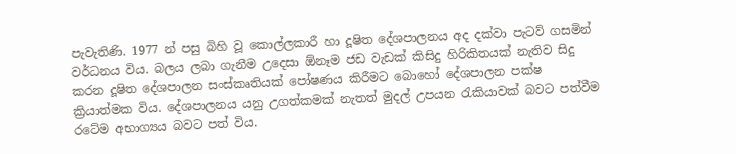පැවැතිණි. 1977 න් පසු බිහි වූ කොල්ලකාරී හා දූෂිත දේශපාලනය අද දක්වා පැටව් ගසමින් වර්ධනය විය. බලය ලබා ගැනීම උදෙසා ඕනෑම ජඩ වැඩක් කිසිදු හිරිකිතයක් නැතිව සිදු කරන දූෂිත දේශපාලන සංස්කෘතියක් පෝෂණය කිරීමට බොහෝ දේශපාලන පක්ෂ ක්‍රියාත්මක විය. දේශපාලනය යනු උගත්කමක් නැතත් මුදල් උපයන රැකියාවක් බවට පත්වීම රටේම අභාග්‍යය බවට පත් විය.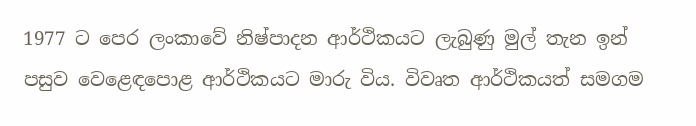1977 ට පෙර ලංකාවේ නිෂ්පාදන ආර්ථිකයට ලැබුණු මුල් තැන ඉන් පසුව වෙළෙඳපොළ ආර්ථිකයට මාරු විය. විවෘත ආර්ථිකයත් සමගම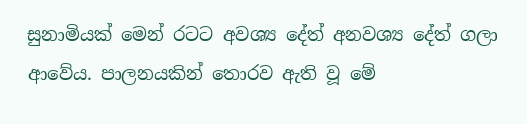සුනාමියක් මෙන් රටට අවශ්‍ය දේත් අනවශ්‍ය දේත් ගලා ආවේය. පාලනයකින් තොරව ඇති වූ මේ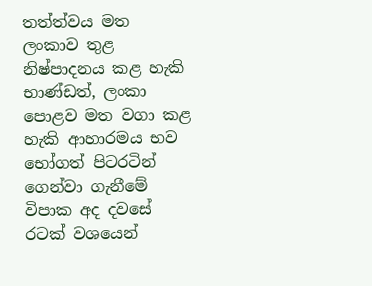තත්ත්වය මත ලංකාව තුළ නිෂ්පාදනය කළ හැකි භාණ්ඩත්, ලංකා පොළව මත වගා කළ හැකි ආහාරමය භව භෝගත් පිටරටින් ගෙන්වා ගැනීමේ විපාක අද දවසේ රටක් වශයෙන්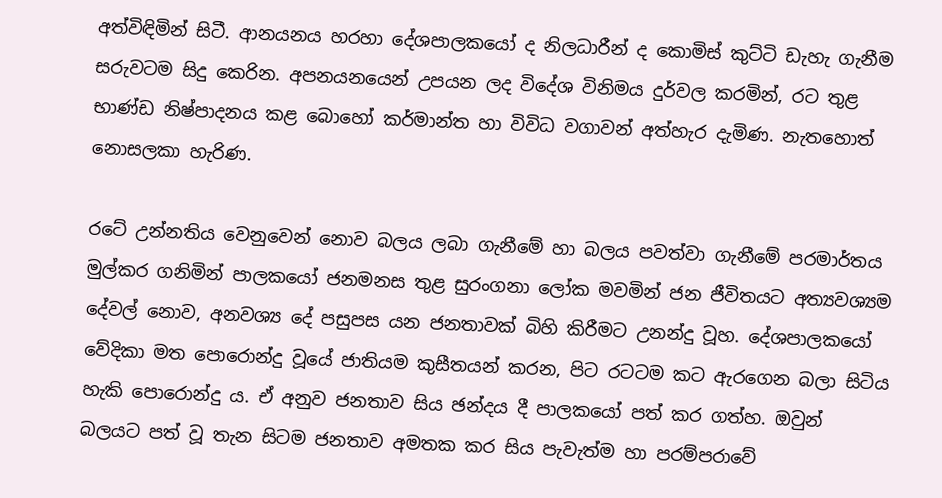අත්විඳිමින් සිටී. ආනයනය හරහා දේශපාලකයෝ ද නිලධාරීන් ද කොමිස් කුට්ටි ඩැහැ ගැනීම සරුවටම සිදු කෙරින. අපනයනයෙන් උපයන ලද විදේශ විනිමය දුර්වල කරමින්, රට තුළ භාණ්ඩ නිෂ්පාදනය කළ බොහෝ කර්මාන්ත හා විවිධ වගාවන් අත්හැර දැමිණ. නැතහොත් නොසලකා හැරිණ.

රටේ උන්නතිය වෙනුවෙන් නොව බලය ලබා ගැනීමේ හා බලය පවත්වා ගැනීමේ පරමාර්තය මුල්කර ගනිමින් පාලකයෝ ජනමනස තුළ සුරංගනා ලෝක මවමින් ජන ජීවිතයට අත්‍යවශ්‍යම දේවල් නොව, අනවශ්‍ය දේ පසුපස යන ජනතාවක් බිහි කිරීමට උනන්දු වූහ. දේශපාලකයෝ වේදිකා මත පොරොන්දු වූයේ ජාතියම කුසීතයන් කරන, පිට රටටම කට ඇරගෙන බලා සිටිය හැකි පොරොන්දු ය. ඒ අනුව ජනතාව සිය ඡන්දය දී පාලකයෝ පත් කර ගත්හ. ඔවුන් බලයට පත් වූ තැන සිටම ජනතාව අමතක කර සිය පැවැත්ම හා පරම්පරාවේ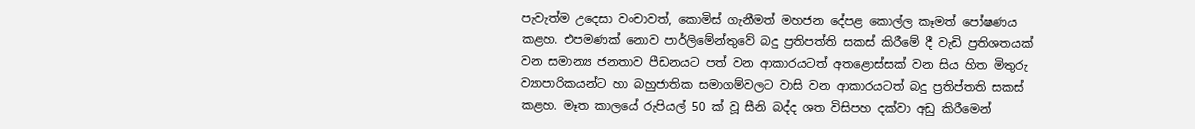පැවැත්ම උදෙසා වංචාවත්, කොමිස් ගැනීමත් මහජන දේපළ කොල්ල කෑමත් පෝෂණය කළහ. එපමණක් නොව පාර්ලිමේන්තුවේ බදු ප්‍රතිපත්ති සකස් කිරීමේ දී වැඩි ප්‍රතිශතයක් වන සමාන්‍ය ජනතාව පීඩනයට පත් වන ආකාරයටත් අතළොස්සක් වන සිය හිත මිතුරු ව්‍යාපාරිකයන්ට හා බහුජාතික සමාගම්වලට වාසි වන ආකාරයටත් බදු ප්‍රතිප්තති සකස් කළහ. මෑත කාලයේ රුපියල් 50 ක් වූ සීනි බද්ද ශත විසිපහ දක්වා අඩු කිරීමෙන්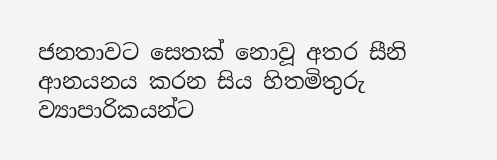ජනතාවට සෙතක් නොවූ අතර සීනි ආනයනය කරන සිය හිතමිතුරු ව්‍යාපාරිකයන්ට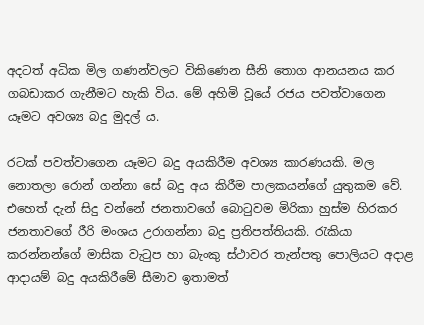අදටත් අධික මිල ගණන්වලට විකිණෙන සීනි තොග ආනයනය කර ගබඩාකර ගැනීමට හැකි විය. මේ අහිමි වූයේ රජය පවත්වාගෙන යෑමට අවශ්‍ය බදු මුදල් ය.

රටක් පවත්වාගෙන යෑමට බදු අයකිරීම අවශ්‍ය කාරණයකි. මල නොතලා රොන් ගන්නා සේ බදු අය කිරීම පාලකයන්ගේ යුතුකම වේ. එහෙත් දැන් සිදු වන්නේ ජනතාවගේ බොටුවම මිරිකා හුස්ම හිරකර ජනතාවගේ රීරි මංශය උරාගන්නා බදු ප්‍රතිපත්තියකි. රැකියා කරන්නන්ගේ මාසික වැටුප හා බැංකු ස්ථාවර තැන්පතු පොලියට අදාළ ආදායම් බදු අයකිරීමේ සීමාව ඉතාමත්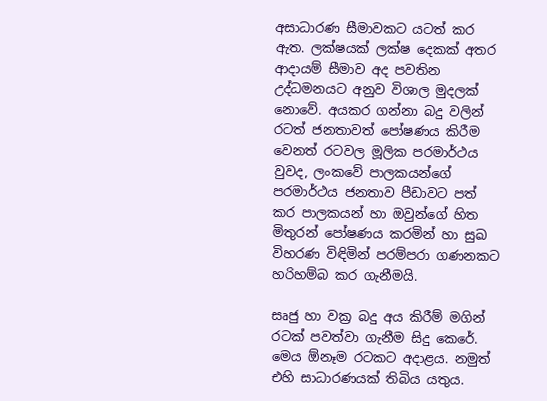අසාධාරණ සීමාවකට යටත් කර ඇත. ලක්ෂයක් ලක්ෂ දෙකක් අතර ආදායම් සීමාව අද පවතින උද්ධමනයට අනුව විශාල මුදලක් නොවේ. අයකර ගන්නා බදු වලින් රටත් ජනතාවත් පෝෂණය කිරීම වෙනත් රටවල මූලික පරමාර්ථය වුවද, ලංකවේ පාලකයන්ගේ පරමාර්ථය ජනතාව පීඩාවට පත් කර පාලකයන් හා ඔවුන්ගේ හිත මිතුරන් පෝෂණය කරමින් හා සුඛ විහරණ විඳිමින් පරම්පරා ගණනකට හරිහම්බ කර ගැනීමයි.

සෘජු හා වක්‍ර බදු අය කිරීම් මගින් රටක් පවත්වා ගැනීම සිදු කෙරේ. මෙය ඕනෑම රටකට අදාළය. නමුත් එහි සාධාරණයක් තිබිය යතුය.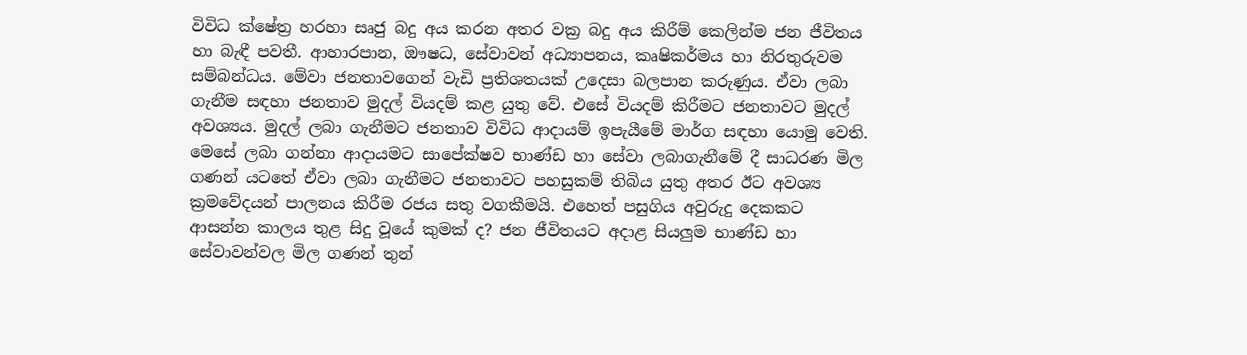විවිධ ක්ෂේත්‍ර හරහා සෘජු බදු අය කරන අතර වක්‍ර බදු අය කිරීම් කෙලින්ම ජන ජීවිතය හා බැඳී පවතී. ආහාරපාන, ඖෂධ, සේවාවන් අධ්‍යාපනය, කෘෂිකර්මය හා නිරතුරුවම සම්බන්ධය. මේවා ජනතාවගෙන් වැඩි ප්‍රතිශතයක් උදෙසා බලපාන කරුණුය. ඒවා ලබා ගැනීම සඳහා ජනතාව මුදල් වියදම් කළ යුතු වේ. එසේ වියදම් කිරීමට ජනතාවට මුදල් අවශ්‍යය. මුදල් ලබා ගැනීමට ජනතාව විවිධ ආදායම් ඉපැයීමේ මාර්ග සඳහා යොමු වෙති. මෙසේ ලබා ගන්නා ආදායමට සාපේක්ෂව භාණ්ඩ හා සේවා ලබාගැනීමේ දී සාධරණ මිල ගණන් යටතේ ඒවා ලබා ගැනීමට ජනතාවට පහසුකම් තිබිය යුතු අතර ඊට අවශ්‍ය ක්‍රමවේදයන් පාලනය කිරීම රජය සතු වගකීමයි. එහෙත් පසුගිය අවුරුදු දෙකකට ආසන්න කාලය තුළ සිදු වූයේ කුමක් ද? ජන ජීවිතයට අදාළ සියලුම භාණ්ඩ හා සේවාවන්වල මිල ගණන් තුන්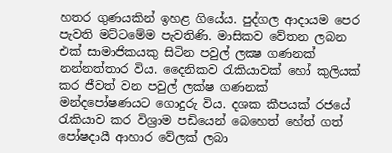හතර ගුණයකින් ඉහළ ගියේය. පුද්ගල ආදායම පෙර පැවති මට්ටමේම පැවතිණි. මාසිකව වේතන ලබන එක් සාමාජිකයකු සිටින පවුල් ලක්‍ෂ ගණනක් නන්නත්තාර විය. දෛනිකව රැකියාවක් හෝ කුලියක් කර ජීවත් වන පවුල් ලක්ෂ ගණනක් මන්දපෝෂණයට ගොදුරු විය. දශක කීපයක් රජයේ රැකියාව කර විශ්‍රාම පඩියෙන් බෙහෙත් හේත් ගත් පෝෂදායී ආහාර වේලක් ලබා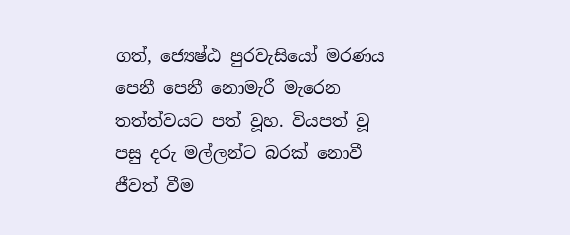ගත්, ජ්‍යෙෂ්ඨ පුරවැසියෝ මරණය පෙනී පෙනී නොමැරී මැරෙන තත්ත්වයට පත් වූහ. වියපත් වූ පසු දරු මල්ලන්ට බරක් නොවී ජීවත් වීම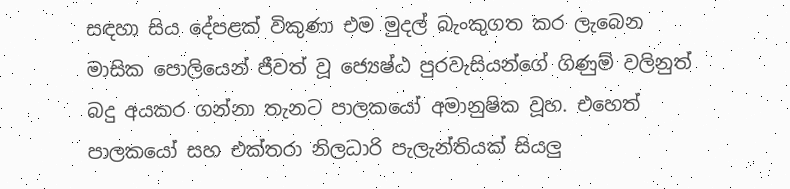සඳහා සිය දේපළක් විකුණා එම මුදල් බැංකුගත කර ලැබෙන මාසික පොලියෙන් ජීවත් වූ ජ්‍යෙෂ්ඨ පුරවැසියන්ගේ ගිණුම් වලිනුත් බදු අයකර ගන්නා තැනට පාලකයෝ අමානුෂික වූහ. එහෙත් පාලකයෝ සහ එක්තරා නිලධාරි පැලැන්තියක් සියලු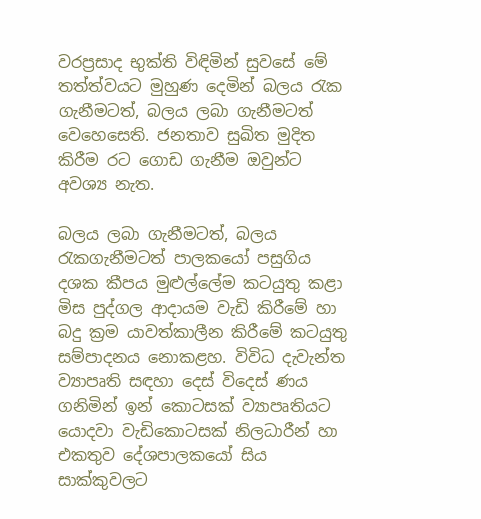වරප්‍රසාද භුක්ති විඳිමින් සුවසේ මේ තත්ත්වයට මුහුණ දෙමින් බලය රැක ගැනීමටත්, බලය ලබා ගැනීමටත් වෙහෙසෙති. ජනතාව සුඛිත මුදිත කිරීම රට ගොඩ ගැනීම ඔවුන්ට අවශ්‍ය නැත.

බලය ලබා ගැනීමටත්, බලය රැකගැනීමටත් පාලකයෝ පසුගිය දශක කීපය මුළුල්ලේම කටයුතු කළා මිස පුද්ගල ආදායම වැඩි කිරීමේ හා බදු ක්‍රම යාවත්කාලීන කිරීමේ කටයුතු සම්පාදනය නොකළහ. විවිධ දැවැන්ත ව්‍යාපෘති සඳහා දෙස් විදෙස් ණය ගනිමින් ඉන් කොටසක් ව්‍යාපෘතියට යොදවා වැඩිකොටසක් නිලධාරීන් හා එකතුව දේශපාලකයෝ සිය සාක්කුවලට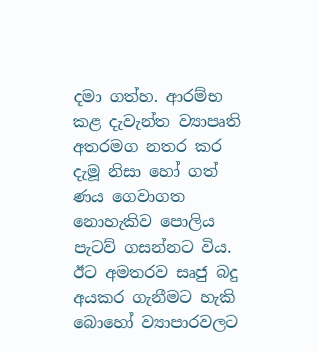දමා ගත්හ. ආරම්භ කළ දැවැන්ත ව්‍යාපෘති අතරමග නතර කර දැමූ නිසා හෝ ගත් ණය ගෙවාගත නොහැකිව පොලිය පැටව් ගසන්නට විය. ඊට අමතරව සෘජු බදු අයකර ගැනීමට හැකි බොහෝ ව්‍යාපාරවලට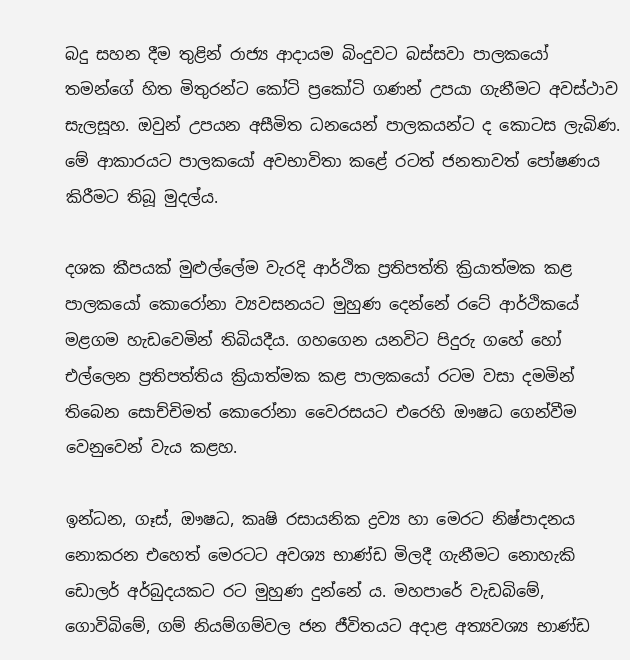බදු සහන දීම තුළින් රාජ්‍ය ආදායම බිංදුවට බස්සවා පාලකයෝ තමන්ගේ හිත මිතුරන්ට කෝටි ප්‍රකෝටි ගණන් උපයා ගැනීමට අවස්ථාව සැලසූහ. ඔවුන් උපයන අසීමිත ධනයෙන් පාලකයන්ට ද කොටස ලැබිණ. මේ ආකාරයට පාලකයෝ අවභාවිතා කළේ රටත් ජනතාවත් පෝෂණය කිරීමට තිබූ මුදල්ය.

දශක කීපයක් මුළුල්ලේම වැරදි ආර්ථික ප්‍රතිපත්ති ක්‍රියාත්මක කළ පාලකයෝ කොරෝනා ව්‍යවසනයට මුහුණ දෙන්නේ රටේ ආර්ථිකයේ මළගම හැඩවෙමින් තිබියදීය. ගහගෙන යනවිට පිදුරු ගහේ හෝ එල්ලෙන ප්‍රතිපත්තිය ක්‍රියාත්මක කළ පාලකයෝ රටම වසා දමමින් තිබෙන සොච්චිමත් කොරෝනා වෛරසයට එරෙහි ඖෂධ ගෙන්වීම වෙනුවෙන් වැය කළහ.

ඉන්ධන, ගෑස්, ඖෂධ, කෘෂි රසායනික ද්‍රව්‍ය හා මෙරට නිෂ්පාදනය නොකරන එහෙත් මෙරටට අවශ්‍ය භාණ්ඩ මිලදී ගැනීමට නොහැකි ඩොලර් අර්බුදයකට රට මුහුණ දුන්නේ ය. මහපාරේ වැඩබිමේ, ගොවිබිමේ, ගම් නියම්ගම්වල ජන ජීවිතයට අදාළ අත්‍යවශ්‍ය භාණ්ඩ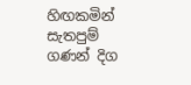හිඟකමින් සැතපුම් ගණන් දිග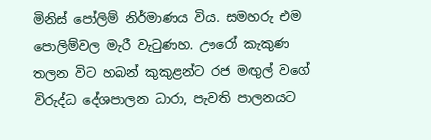මිනිස් පෝලිම් නිර්මාණය විය. සමහරු එම පොලිම්වල මැරී වැටුණහ. ඌරෝ කැකුණ තලන විට හබන් කුකුළන්ට රජ මඟුල් වගේ විරුද්ධ දේශපාලන ධාරා, පැවති පාලනයට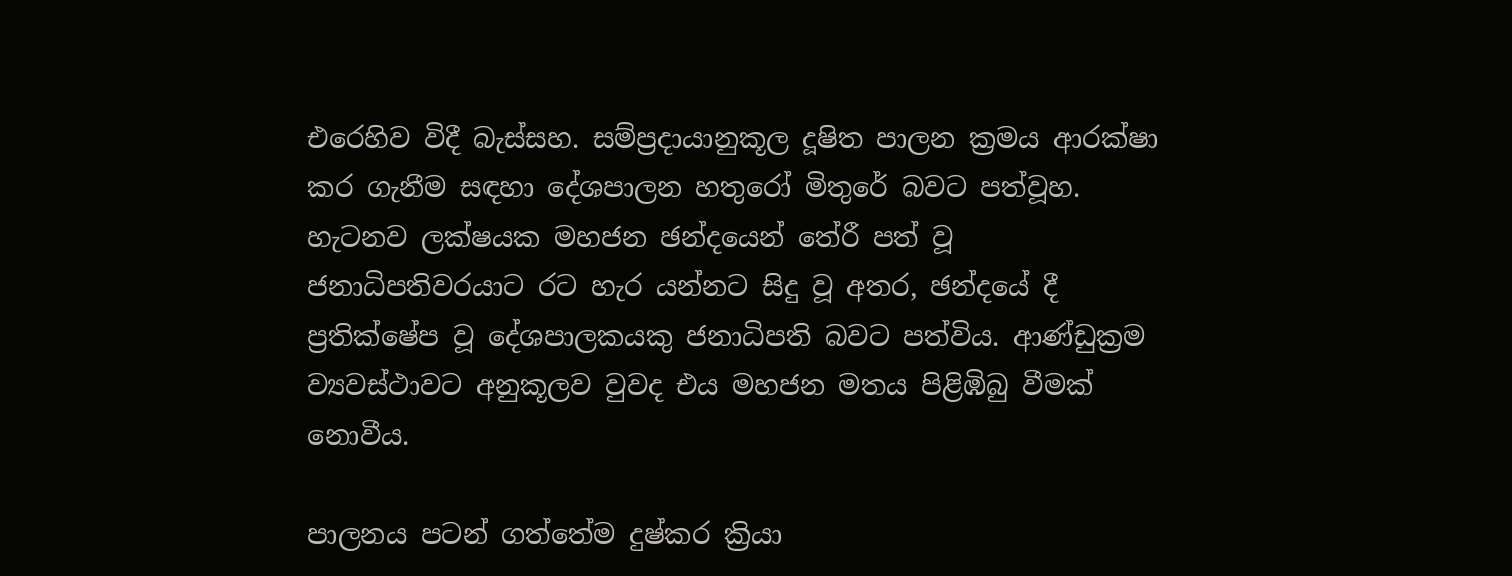එරෙහිව විදී බැස්සහ. සම්ප්‍රදායානුකූල දූෂිත පාලන ක්‍රමය ආරක්ෂා කර ගැනීම සඳහා දේශපාලන හතුරෝ මිතුරේ බවට පත්වූහ. හැටනව ලක්ෂයක මහජන ඡන්දයෙන් තේරී පත් වූ ජනාධිපතිවරයාට රට හැර යන්නට සිදු වූ අතර, ඡන්දයේ දී ප්‍රතික්ෂේප වූ දේශපාලකයකු ජනාධිපති බවට පත්විය. ආණ්ඩුක්‍රම ව්‍යවස්ථාවට අනුකූලව වුවද එය මහජන මතය පිළිඹිබු වීමක් නොවීය.

පාලනය පටන් ගත්තේම දුෂ්කර ක්‍රියා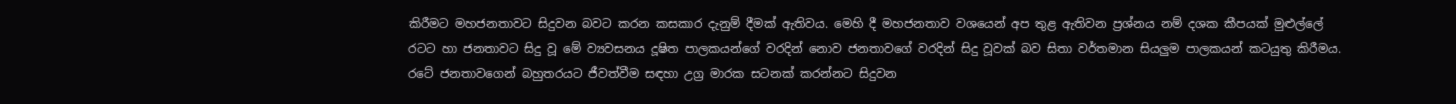කිරීමට මහජනතාවට සිදුවන බවට කරන කසකාර දැනුම් දීමක් ඇතිවය. මෙහි දී මහජනතාව වශයෙන් අප තුළ ඇතිවන ප්‍රශ්නය නම් දශක කීපයක් මුළුල්ලේ රටට හා ජනතාවට සිදු වූ මේ ව්‍යවසනය දූෂිත පාලකයන්ගේ වරදින් නොව ජනතාවගේ වරදින් සිදු වූවක් බව සිතා වර්තමාන සියලුම පාලකයන් කටයුතු කිරීමය. රටේ ජනතාවගෙන් බහුතරයට ජීවත්වීම සඳහා උග්‍ර මාරක සටනක් කරන්නට සිදුවන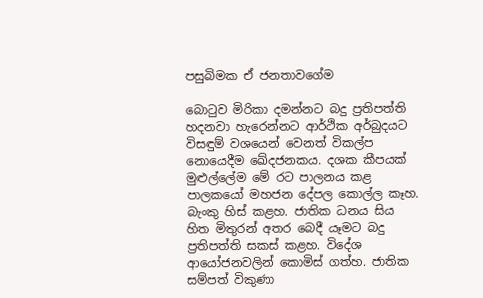පසුබිමක ඒ ජනතාවගේම

බොටුව මිරිකා දමන්නට බදු ප්‍රතිපත්ති හදනවා හැරෙන්නට ආර්ථික අර්බුදයට විසඳුම් වශයෙන් වෙනත් විකල්ප නොයෙදීම ඛේදජනකය. දශක කීපයක් මුළුල්ලේම මේ රට පාලනය කළ පාලකයෝ මහජන දේපල කොල්ල කෑහ. බැංකු හිස් කළහ. ජාතික ධනය සිය හිත මිතුරන් අතර බෙදී යෑමට බදු ප්‍රතිපත්ති සකස් කළහ. විදේශ ආයෝජනවලින් කොමිස් ගත්හ. ජාතික සම්පත් විකුණා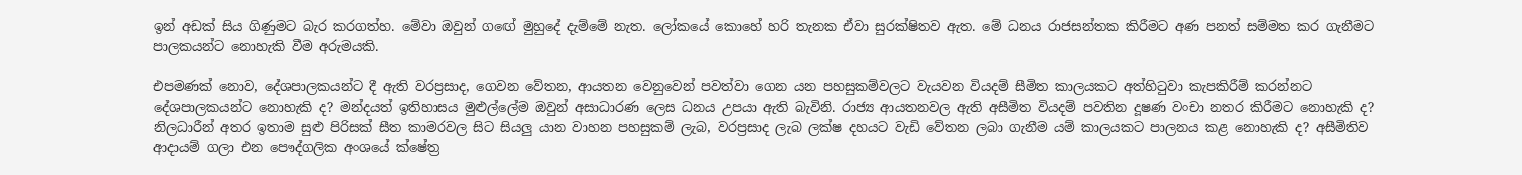ඉන් අඩක් සිය ගිණුමට බැර කරගත්හ. මේවා ඔවුන් ගඟේ මුහුදේ දැම්මේ නැත. ලෝකයේ කොහේ හරි තැනක ඒවා සුරක්ෂිතව ඇත. මේ ධනය රාජසන්තක කිරීමට අණ පනත් සම්මත කර ගැනීමට පාලකයන්ට නොහැකි වීම අරුමයකි.

එපමණක් නොව, දේශපාලකයන්ට දී ඇති වරප්‍රසාද, ගෙවන වේතන, ආයතන වෙනුවෙන් පවත්වා ගෙන යන පහසුකම්වලට වැයවන වියදම් සීමිත කාලයකට අත්හිටුවා කැපකිරීම් කරන්නට දේශපාලකයන්ට නොහැකි ද? මන්දයත් ඉතිහාසය මුළුල්ලේම ඔවුන් අසාධාරණ ලෙස ධනය උපයා ඇති බැවිනි. රාජ්‍ය ආයතනවල ඇති අසීමිත වියදම් පවතින දූෂණ වංචා නතර කිරීමට නොහැකි ද? නිලධාරීන් අතර ඉතාම සුළු පිරිසක් සීත කාමරවල සිට සියලු යාන වාහන පහසුකම් ලැබ, වරප්‍රසාද ලැබ ලක්ෂ දහයට වැඩි වේතන ලබා ගැනීම යම් කාලයකට පාලනය කළ නොහැකි ද? අසීමිතිව ආදායම් ගලා එන පෞද්ගලික අංශයේ ක්ෂේත්‍ර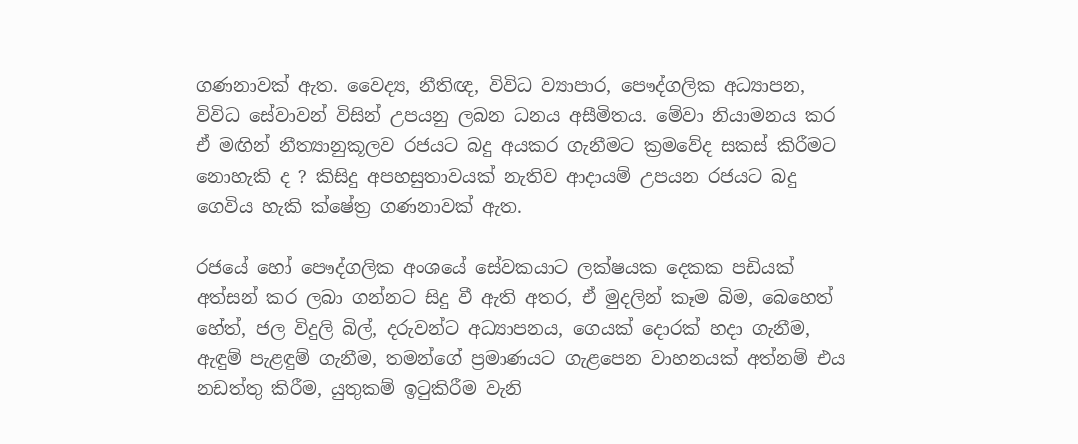ගණනාවක් ඇත. වෛද්‍ය, නීතිඥ, විවිධ ව්‍යාපාර, පෞද්ගලික අධ්‍යාපන, විවිධ සේවාවන් විසින් උපයනු ලබන ධනය අසීමිතය. මේවා නියාමනය කර ඒ මඟින් නීත්‍යානුකූලව රජයට බදු අයකර ගැනීමට ක්‍රමවේද සකස් කිරීමට නොහැකි ද ? කිසිදු අපහසුතාවයක් නැතිව ආදායම් උපයන රජයට බදු ගෙවිය හැකි ක්ෂේත්‍ර ගණනාවක් ඇත.

රජයේ හෝ පෞද්ගලික අංශයේ සේවකයාට ලක්ෂයක දෙකක පඩියක් අත්සන් කර ලබා ගන්නට සිදු වී ඇති අතර, ඒ මුදලින් කෑම බිම, බෙහෙත් හේත්, ජල විදුලි බිල්, දරුවන්ට අධ්‍යාපනය, ගෙයක් දොරක් හදා ගැනීම, ඇඳුම් පැළඳුම් ගැනීම, තමන්ගේ ප්‍රමාණයට ගැළපෙන වාහනයක් අත්නම් එය නඩත්තු කිරීම, යුතුකම් ඉටුකිරීම වැනි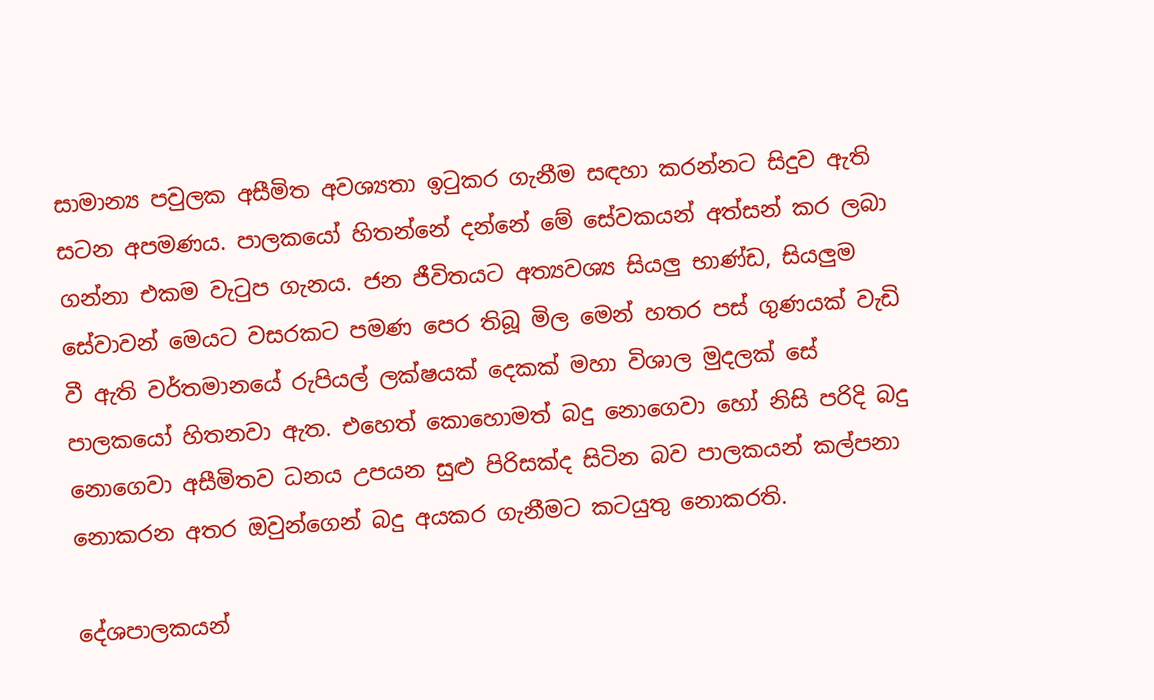සාමාන්‍ය පවුලක අසීමිත අවශ්‍යතා ඉටුකර ගැනීම සඳහා කරන්නට සිදුව ඇති සටන අපමණය. පාලකයෝ හිතන්නේ දන්නේ මේ සේවකයන් අත්සන් කර ලබා ගන්නා එකම වැටුප ගැනය. ජන ජීවිතයට අත්‍යවශ්‍ය සියලු භාණ්ඩ, සියලුම සේවාවන් මෙයට වසරකට පමණ පෙර තිබූ මිල මෙන් හතර පස් ගුණයක් වැඩි වී ඇති වර්තමානයේ රුපියල් ලක්ෂයක් දෙකක් මහා විශාල මුදලක් සේ පාලකයෝ හිතනවා ඇත. එහෙත් කොහොමත් බදු නොගෙවා හෝ නිසි පරිදි බදු නොගෙවා අසීමිතව ධනය උපයන සුළු පිරිසක්ද සිටින බව පාලකයන් කල්පනා නොකරන අතර ඔවුන්ගෙන් බදු අයකර ගැනීමට කටයුතු නොකරති.

දේශපාලකයන්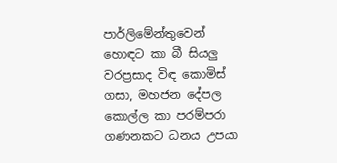පාර්ලිමේන්තුවෙන් හොඳට කා බී සියලු වරප්‍රසාද විඳ කොමිස් ගසා, මහජන දේපල කොල්ල කා පරම්පරා ගණනකට ධනය උපයා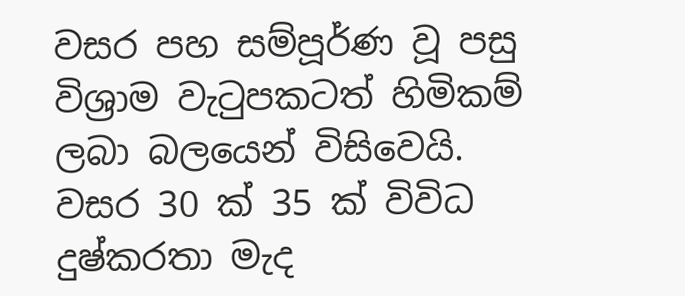වසර පහ සම්පූර්ණ වූ පසු විශ්‍රාම වැටුපකටත් හිමිකම් ලබා බලයෙන් විසිවෙයි. වසර 30 ක් 35 ක් විවිධ දුෂ්කරතා මැද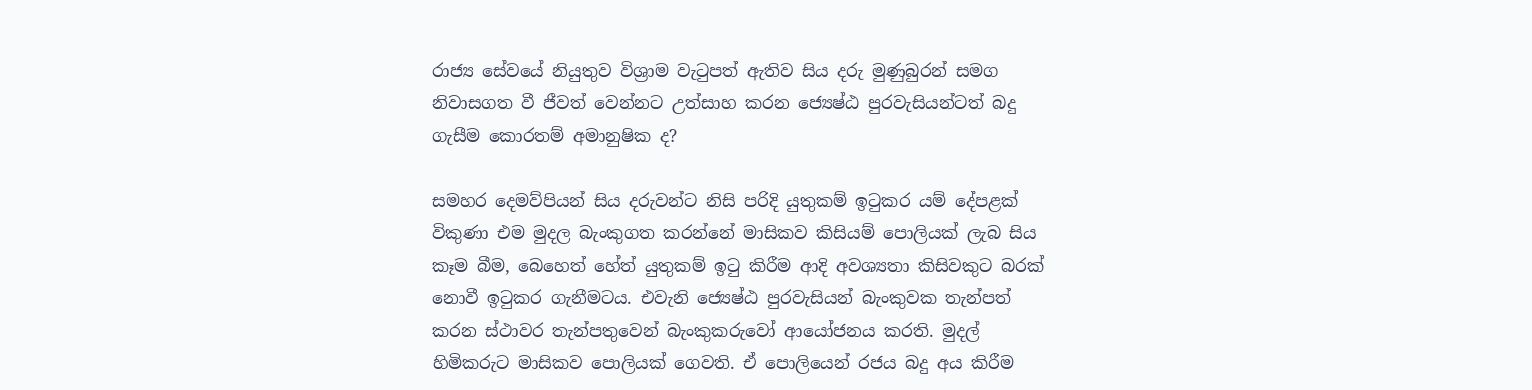රාජ්‍ය සේවයේ නියුතුව විශ්‍රාම වැටුපත් ඇතිව සිය දරු මුණුබුරන් සමග නිවාසගත වී ජීවත් වෙන්නට උත්සාහ කරන ජ්‍යෙෂ්ඨ පුරවැසියන්ටත් බදු ගැසීම කොරතම් අමානුෂික ද?

සමහර දෙමව්පියන් සිය දරුවන්ට නිසි පරිදි යුතුකම් ඉටුකර යම් දේපළක් විකුණා එම මුදල බැංකුගත කරන්නේ මාසිකව කිසියම් පොලියක් ලැබ සිය කෑම බීම, බෙහෙත් හේත් යුතුකම් ඉටු කිරීම ආදි අවශ්‍යතා කිසිවකුට බරක් නොවී ඉටුකර ගැනීමටය. එවැනි ජ්‍යෙෂ්ඨ පුරවැසියන් බැංකුවක තැන්පත් කරන ස්ථාවර තැන්පතුවෙන් බැංකුකරුවෝ ආයෝජනය කරති. මුදල් හිමිකරුට මාසිකව පොලියක් ගෙවති. ඒ පොලියෙන් රජය බදු අය කිරීම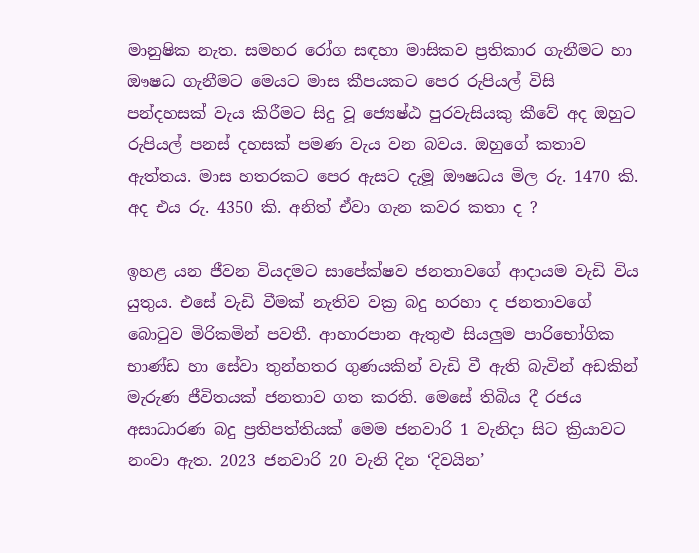මානුෂික නැත. සමහර රෝග සඳහා මාසිකව ප්‍රතිකාර ගැනීමට හා ඖෂධ ගැනීමට මෙයට මාස කීපයකට පෙර රුපියල් විසි පන්දහසක් වැය කිරීමට සිදු වූ ජ්‍යෙෂ්ඨ පුරවැසියකු කීවේ අද ඔහුට රුපියල් පනස් දහසක් පමණ වැය වන බවය. ඔහුගේ කතාව ඇත්තය. මාස හතරකට පෙර ඇසට දැමූ ඖෂධය මිල රු. 1470 කි. අද එය රු. 4350 කි. අනිත් ඒවා ගැන කවර කතා ද ?

ඉහළ යන ජීවන වියදමට සාපේක්ෂව ජනතාවගේ ආදායම වැඩි විය යුතුය. එසේ වැඩි වීමක් නැතිව වක්‍ර බදු හරහා ද ජනතාවගේ බොටුව මිරිකමින් පවතී. ආහාරපාන ඇතුළු සියලුම පාරිභෝගික භාණ්ඩ හා සේවා තුන්හතර ගුණයකින් වැඩි වී ඇති බැවින් අඩකින් මැරුණ ජීවිතයක් ජනතාව ගත කරති. මෙසේ තිබිය දී රජය අසාධාරණ බදු ප්‍රතිපත්තියක් මෙම ජනවාරි 1 වැනිදා සිට ක්‍රියාවට නංවා ඇත. 2023 ජනවාරි 20 වැනි දින ‘දිවයින’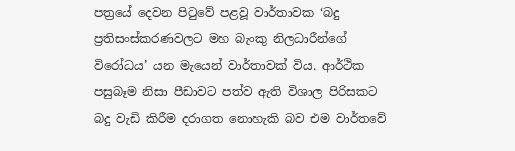පත්‍රයේ දෙවන පිටුවේ පළවූ වාර්තාවක ‘බදු ප්‍රතිසංස්කරණවලට මහ බැංකු නිලධාරීන්ගේ විරෝධය’ යන මැයෙන් වාර්තාවක් විය. ආර්ථික පසුබෑම නිසා පීඩාවට පත්ව ඇති විශාල පිරිසකට බදු වැඩි කිරීම දරාගත නොහැකි බව එම වාර්තවේ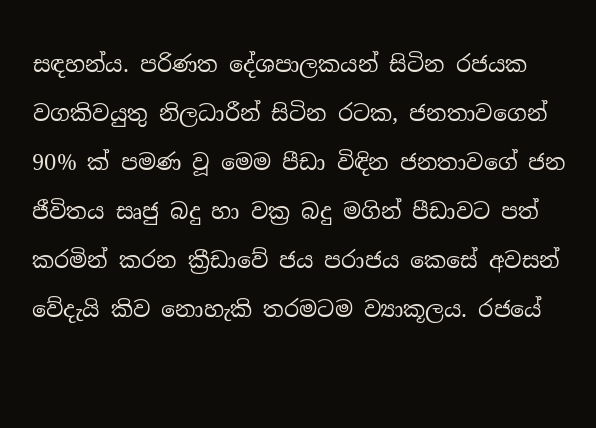සඳහන්ය. පරිණත දේශපාලකයන් සිටින රජයක වගකිවයුතු නිලධාරීන් සිටින රටක, ජනතාවගෙන් 90% ක් පමණ වූ මෙම පීඩා විඳින ජනතාවගේ ජන ජීවිතය සෘජු බදු හා වක්‍ර බදු මගින් පීඩාවට පත් කරමින් කරන ක්‍රීඩාවේ ජය පරාජය කෙසේ අවසන් වේදැයි කිව නොහැකි තරමටම ව්‍යාකූලය. රජයේ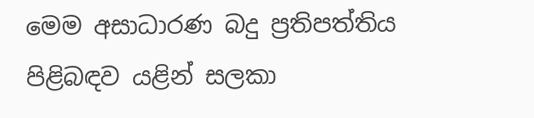මෙම අසාධාරණ බදු ප්‍රතිපත්තිය පිළිබඳව යළින් සලකා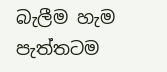බැලීම හැම පැත්තටම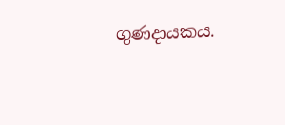ගුණදායකය.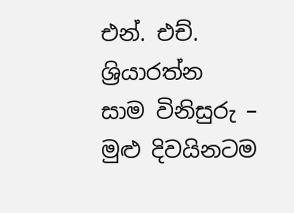එන්. එච්. ශ්‍රියාරත්න
සාම විනිසුරු – මුළු දිවයිනටම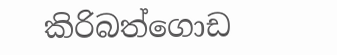කිරිබත්ගොඩ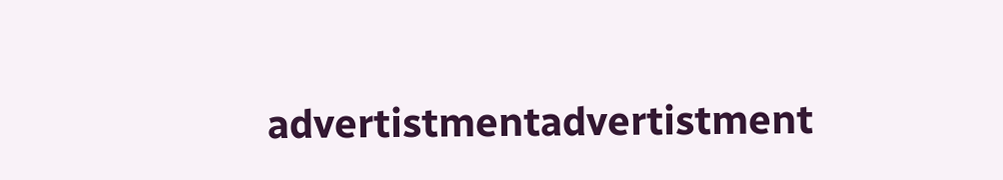advertistmentadvertistment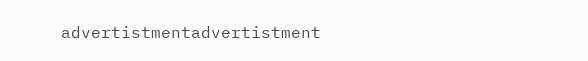advertistmentadvertistment